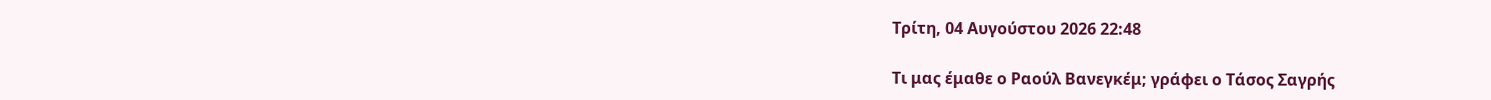Τρίτη, 04 Αυγούστου 2026 22:48

Τι μας έμαθε ο Ραούλ Βανεγκέμ; γράφει ο Τάσος Σαγρής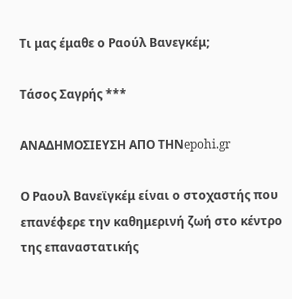Τι μας έμαθε ο Ραούλ Βανεγκέμ;

Τάσος Σαγρής ***

ΑΝΑΔΗΜΟΣΙΕΥΣΗ ΑΠΟ ΤΗΝepohi.gr

Ο Ραουλ Βανεϊγκέμ είναι ο στοχαστής που επανέφερε την καθημερινή ζωή στο κέντρο της επαναστατικής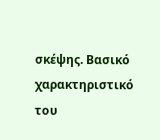σκέψης. Βασικό χαρακτηριστικό του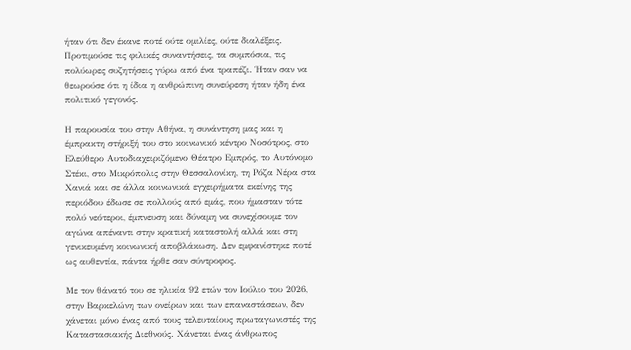ήταν ότι δεν έκανε ποτέ ούτε ομιλίες, ούτε διαλέξεις. Προτιμούσε τις φιλικές συναντήσεις, τα συμπόσια, τις πολύωρες συζητήσεις γύρω από ένα τραπέζι. Ήταν σαν να θεωρούσε ότι η ίδια η ανθρώπινη συνεύρεση ήταν ήδη ένα πολιτικό γεγονός.

Η παρουσία του στην Αθήνα, η συνάντηση μας και η έμπρακτη στήριξή του στο κοινωνικό κέντρο Νοσότρος, στο Ελεύθερο Αυτοδιαχειριζόμενο Θέατρο Εμπρός, το Αυτόνομο Στέκι, στο Μικρόπολις στην Θεσσαλονίκη, τη Ρόζα Νέρα στα Χανιά και σε άλλα κοινωνικά εγχειρήματα εκείνης της περιόδου έδωσε σε πολλούς από εμάς, που ήμασταν τότε πολύ νεότεροι, έμπνευση και δύναμη να συνεχίσουμε τον αγώνα απέναντι στην κρατική καταστολή αλλά και στη γενικευμένη κοινωνική αποβλάκωση. Δεν εμφανίστηκε ποτέ ως αυθεντία, πάντα ήρθε σαν σύντροφος.

Με τον θάνατό του σε ηλικία 92 ετών τον Ιούλιο του 2026, στην Βαρκελώνη των ονείρων και των επαναστάσεων, δεν χάνεται μόνο ένας από τους τελευταίους πρωταγωνιστές της Καταστασιακής Διεθνούς. Χάνεται ένας άνθρωπος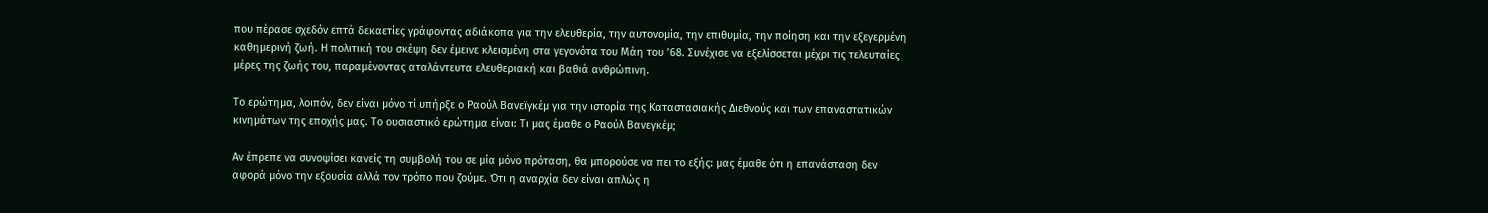που πέρασε σχεδόν επτά δεκαετίες γράφοντας αδιάκοπα για την ελευθερία, την αυτονομία, την επιθυμία, την ποίηση και την εξεγερμένη καθημερινή ζωή. Η πολιτική του σκέψη δεν έμεινε κλεισμένη στα γεγονότα του Μάη του ’68. Συνέχισε να εξελίσσεται μέχρι τις τελευταίες μέρες της ζωής του, παραμένοντας αταλάντευτα ελευθεριακή και βαθιά ανθρώπινη.

Το ερώτημα, λοιπόν, δεν είναι μόνο τί υπήρξε ο Ραούλ Βανεϊγκέμ για την ιστορία της Καταστασιακής Διεθνούς και των επαναστατικών κινημάτων της εποχής μας. Το ουσιαστικό ερώτημα είναι: Τι μας έμαθε ο Ραούλ Βανεγκέμ;

Αν έπρεπε να συνοψίσει κανείς τη συμβολή του σε μία μόνο πρόταση, θα μπορούσε να πει το εξής: μας έμαθε ότι η επανάσταση δεν αφορά μόνο την εξουσία αλλά τον τρόπο που ζούμε. Ότι η αναρχία δεν είναι απλώς η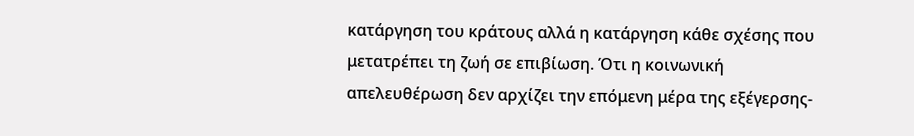κατάργηση του κράτους αλλά η κατάργηση κάθε σχέσης που μετατρέπει τη ζωή σε επιβίωση. Ότι η κοινωνική απελευθέρωση δεν αρχίζει την επόμενη μέρα της εξέγερσης-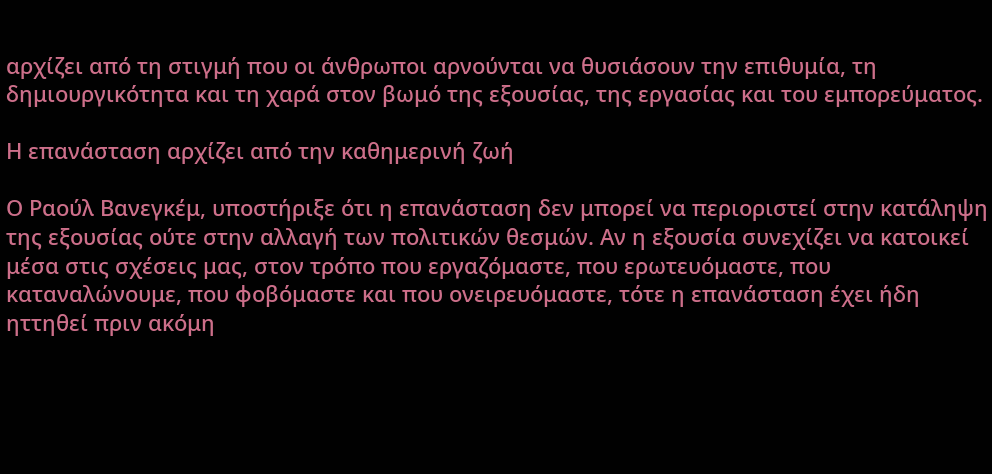αρχίζει από τη στιγμή που οι άνθρωποι αρνούνται να θυσιάσουν την επιθυμία, τη δημιουργικότητα και τη χαρά στον βωμό της εξουσίας, της εργασίας και του εμπορεύματος.

Η επανάσταση αρχίζει από την καθημερινή ζωή

Ο Ραούλ Βανεγκέμ, υποστήριξε ότι η επανάσταση δεν μπορεί να περιοριστεί στην κατάληψη της εξουσίας ούτε στην αλλαγή των πολιτικών θεσμών. Αν η εξουσία συνεχίζει να κατοικεί μέσα στις σχέσεις μας, στον τρόπο που εργαζόμαστε, που ερωτευόμαστε, που καταναλώνουμε, που φοβόμαστε και που ονειρευόμαστε, τότε η επανάσταση έχει ήδη ηττηθεί πριν ακόμη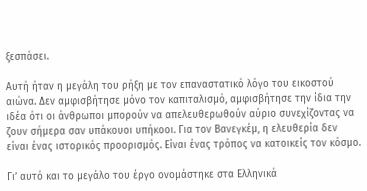ξεσπάσει.

Αυτή ήταν η μεγάλη του ρήξη με τον επαναστατικό λόγο του εικοστού αιώνα. Δεν αμφισβήτησε μόνο τον καπιταλισμό, αμφισβήτησε την ίδια την ιδέα ότι οι άνθρωποι μπορούν να απελευθερωθούν αύριο συνεχίζοντας να ζουν σήμερα σαν υπάκουοι υπήκοοι. Για τον Βανεγκέμ, η ελευθερία δεν είναι ένας ιστορικός προορισμός. Είναι ένας τρόπος να κατοικείς τον κόσμο.

Γι’ αυτό και το μεγάλο του έργο ονομάστηκε στα Ελληνικά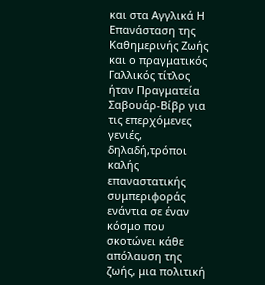και στα Αγγλικά Η Επανάσταση της Καθημερινής Ζωής και ο πραγματικός Γαλλικός τίτλος ήταν Πραγματεία Σαβουάρ-Βίβρ για τις επερχόμενες γενιές, δηλαδή,τρόποι καλής επαναστατικής συμπεριφοράς ενάντια σε έναν κόσμο που σκοτώνει κάθε απόλαυση της ζωής, μια πολιτική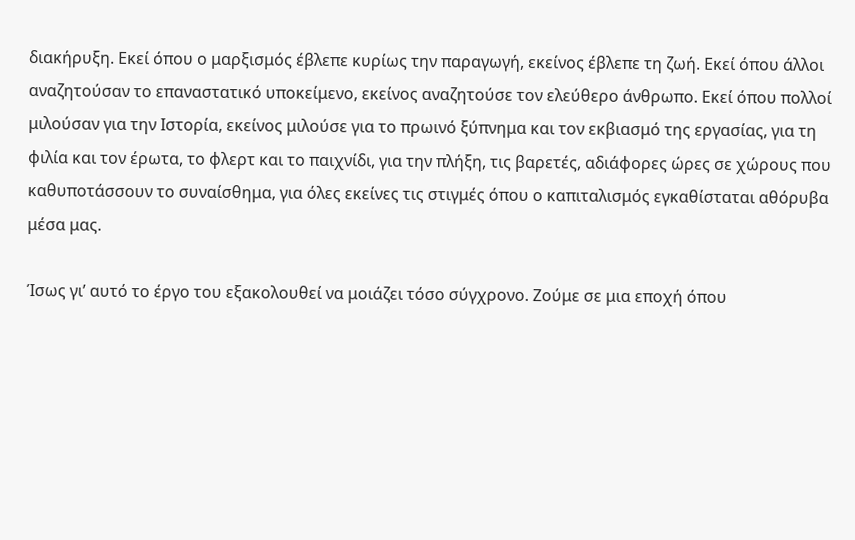διακήρυξη. Εκεί όπου ο μαρξισμός έβλεπε κυρίως την παραγωγή, εκείνος έβλεπε τη ζωή. Εκεί όπου άλλοι αναζητούσαν το επαναστατικό υποκείμενο, εκείνος αναζητούσε τον ελεύθερο άνθρωπο. Εκεί όπου πολλοί μιλούσαν για την Ιστορία, εκείνος μιλούσε για το πρωινό ξύπνημα και τον εκβιασμό της εργασίας, για τη φιλία και τον έρωτα, το φλερτ και το παιχνίδι, για την πλήξη, τις βαρετές, αδιάφορες ώρες σε χώρους που καθυποτάσσουν το συναίσθημα, για όλες εκείνες τις στιγμές όπου ο καπιταλισμός εγκαθίσταται αθόρυβα μέσα μας.

Ίσως γι’ αυτό το έργο του εξακολουθεί να μοιάζει τόσο σύγχρονο. Ζούμε σε μια εποχή όπου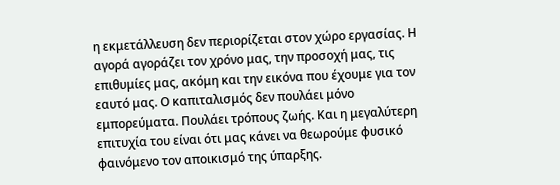η εκμετάλλευση δεν περιορίζεται στον χώρο εργασίας. Η αγορά αγοράζει τον χρόνο μας, την προσοχή μας, τις επιθυμίες μας, ακόμη και την εικόνα που έχουμε για τον εαυτό μας. Ο καπιταλισμός δεν πουλάει μόνο εμπορεύματα. Πουλάει τρόπους ζωής. Και η μεγαλύτερη επιτυχία του είναι ότι μας κάνει να θεωρούμε φυσικό φαινόμενο τον αποικισμό της ύπαρξης.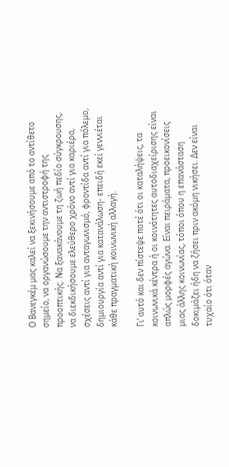Ο Βανεγκέμ μας καλεί να ξεκινήσουμε από το αντίθετο σημείο, να οργανώσουμε την αντιστροφή της προοπτικής. Να ξανακάνουμε τη ζωή πεδίο σύγκρουσης, να διεκδικήσουμε ελεύθερο χρόνο αντί για καριέρα, σχέσεις αντί για ανταγωνισμό, φροντίδα αντί για πόλεμο, δημιουργία αντί για κατανάλωση- επειδή εκεί γεννιέται κάθε πραγματική κοινωνική αλλαγή.

Γι’ αυτό και δεν πίστεψε ποτέ ότι οι καταλήψεις, τα κοινωνικά κέντρα ή οι κοινότητες αυτοδιαχείρισης είναι απλώς μορφές αγώνα. Είναι πειράματα, προεικονίσεις μιας άλλης κοινωνίας, τόποι όπου η επανάσταση δοκιμάζει ήδη να ζήσει πριν ακόμη νικήσει. Δεν είναι τυχαίο ότι όταν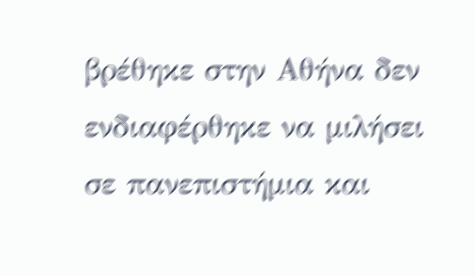βρέθηκε στην Αθήνα δεν ενδιαφέρθηκε να μιλήσει σε πανεπιστήμια και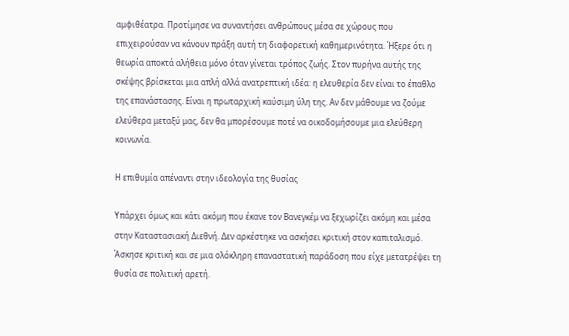αμφιθέατρα. Προτίμησε να συναντήσει ανθρώπους μέσα σε χώρους που επιχειρούσαν να κάνουν πράξη αυτή τη διαφορετική καθημερινότητα. Ήξερε ότι η θεωρία αποκτά αλήθεια μόνο όταν γίνεται τρόπος ζωής. Στον πυρήνα αυτής της σκέψης βρίσκεται μια απλή αλλά ανατρεπτική ιδέα: η ελευθερία δεν είναι το έπαθλο της επανάστασης. Είναι η πρωταρχική καύσιμη ύλη της. Αν δεν μάθουμε να ζούμε ελεύθερα μεταξύ μας, δεν θα μπορέσουμε ποτέ να οικοδομήσουμε μια ελεύθερη κοινωνία.

Η επιθυμία απέναντι στην ιδεολογία της θυσίας

Υπάρχει όμως και κάτι ακόμη που έκανε τον Βανεγκέμ να ξεχωρίζει ακόμη και μέσα στην Καταστασιακή Διεθνή. Δεν αρκέστηκε να ασκήσει κριτική στον καπιταλισμό. Άσκησε κριτική και σε μια ολόκληρη επαναστατική παράδοση που είχε μετατρέψει τη θυσία σε πολιτική αρετή.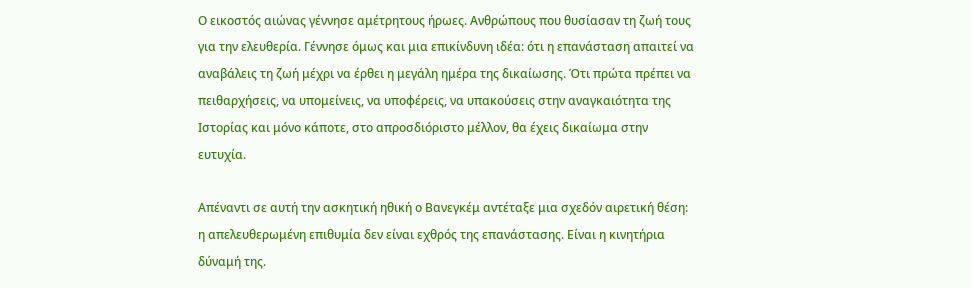Ο εικοστός αιώνας γέννησε αμέτρητους ήρωες. Ανθρώπους που θυσίασαν τη ζωή τους για την ελευθερία. Γέννησε όμως και μια επικίνδυνη ιδέα: ότι η επανάσταση απαιτεί να αναβάλεις τη ζωή μέχρι να έρθει η μεγάλη ημέρα της δικαίωσης. Ότι πρώτα πρέπει να πειθαρχήσεις, να υπομείνεις, να υποφέρεις, να υπακούσεις στην αναγκαιότητα της Ιστορίας και μόνο κάποτε, στο απροσδιόριστο μέλλον, θα έχεις δικαίωμα στην ευτυχία.

Απέναντι σε αυτή την ασκητική ηθική ο Βανεγκέμ αντέταξε μια σχεδόν αιρετική θέση: η απελευθερωμένη επιθυμία δεν είναι εχθρός της επανάστασης. Είναι η κινητήρια δύναμή της.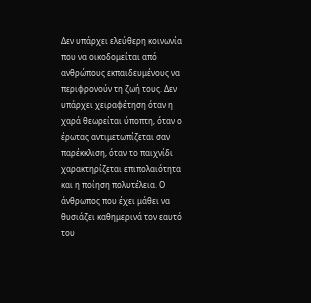Δεν υπάρχει ελεύθερη κοινωνία που να οικοδομείται από ανθρώπους εκπαιδευμένους να περιφρονούν τη ζωή τους. Δεν υπάρχει χειραφέτηση όταν η χαρά θεωρείται ύποπτη, όταν ο έρωτας αντιμετωπίζεται σαν παρέκκλιση, όταν το παιχνίδι χαρακτηρίζεται επιπολαιότητα και η ποίηση πολυτέλεια. Ο άνθρωπος που έχει μάθει να θυσιάζει καθημερινά τον εαυτό του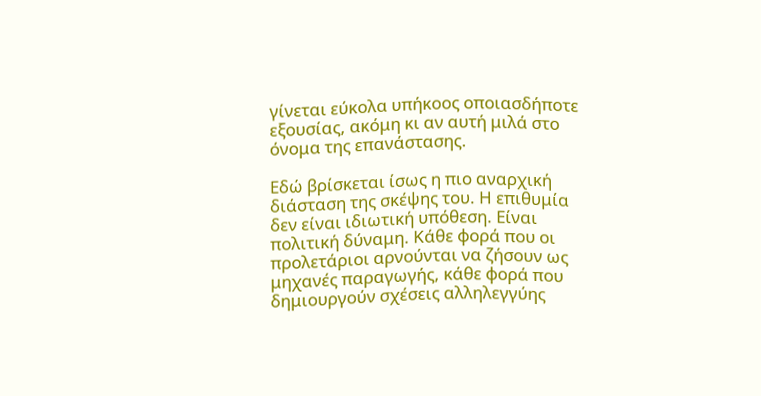γίνεται εύκολα υπήκοος οποιασδήποτε εξουσίας, ακόμη κι αν αυτή μιλά στο όνομα της επανάστασης.

Εδώ βρίσκεται ίσως η πιο αναρχική διάσταση της σκέψης του. Η επιθυμία δεν είναι ιδιωτική υπόθεση. Είναι πολιτική δύναμη. Κάθε φορά που οι προλετάριοι αρνούνται να ζήσουν ως μηχανές παραγωγής, κάθε φορά που δημιουργούν σχέσεις αλληλεγγύης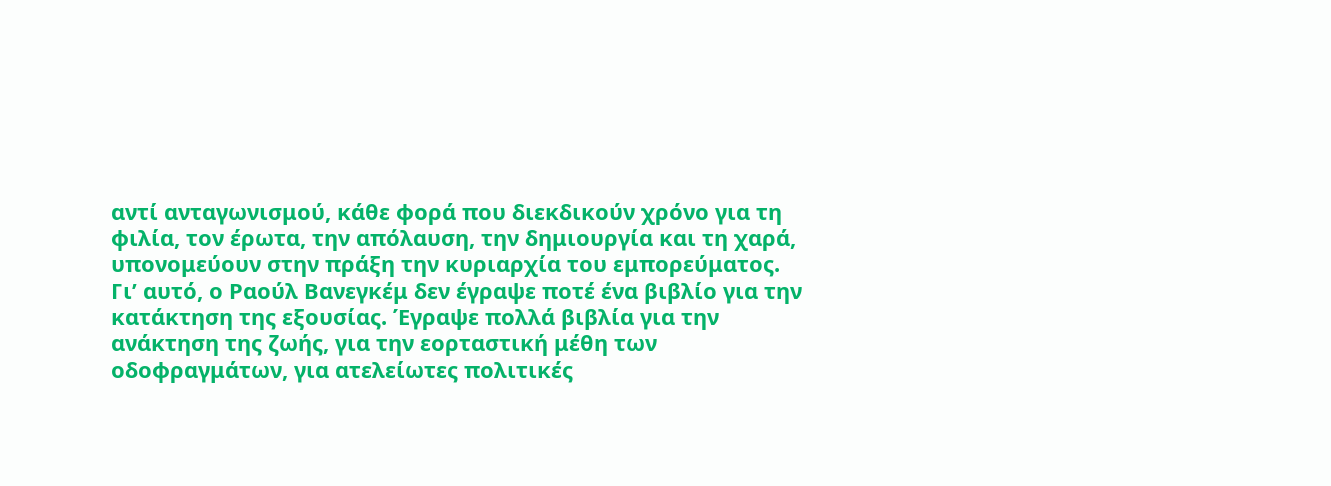αντί ανταγωνισμού, κάθε φορά που διεκδικούν χρόνο για τη φιλία, τον έρωτα, την απόλαυση, την δημιουργία και τη χαρά, υπονομεύουν στην πράξη την κυριαρχία του εμπορεύματος. Γι’ αυτό, ο Ραούλ Βανεγκέμ δεν έγραψε ποτέ ένα βιβλίο για την κατάκτηση της εξουσίας. Έγραψε πολλά βιβλία για την ανάκτηση της ζωής, για την εορταστική μέθη των οδοφραγμάτων, για ατελείωτες πολιτικές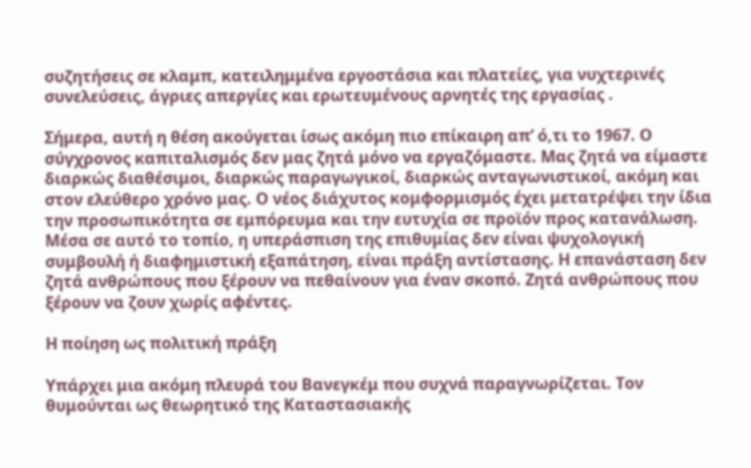συζητήσεις σε κλαμπ, κατειλημμένα εργοστάσια και πλατείες, για νυχτερινές συνελεύσεις, άγριες απεργίες και ερωτευμένους αρνητές της εργασίας .

Σήμερα, αυτή η θέση ακούγεται ίσως ακόμη πιο επίκαιρη απ’ ό,τι το 1967. Ο σύγχρονος καπιταλισμός δεν μας ζητά μόνο να εργαζόμαστε. Μας ζητά να είμαστε διαρκώς διαθέσιμοι, διαρκώς παραγωγικοί, διαρκώς ανταγωνιστικοί, ακόμη και στον ελεύθερο χρόνο μας. Ο νέος διάχυτος κομφορμισμός έχει μετατρέψει την ίδια την προσωπικότητα σε εμπόρευμα και την ευτυχία σε προϊόν προς κατανάλωση. Μέσα σε αυτό το τοπίο, η υπεράσπιση της επιθυμίας δεν είναι ψυχολογική συμβουλή ή διαφημιστική εξαπάτηση, είναι πράξη αντίστασης. Η επανάσταση δεν ζητά ανθρώπους που ξέρουν να πεθαίνουν για έναν σκοπό. Ζητά ανθρώπους που ξέρουν να ζουν χωρίς αφέντες.

Η ποίηση ως πολιτική πράξη

Υπάρχει μια ακόμη πλευρά του Βανεγκέμ που συχνά παραγνωρίζεται. Τον θυμούνται ως θεωρητικό της Καταστασιακής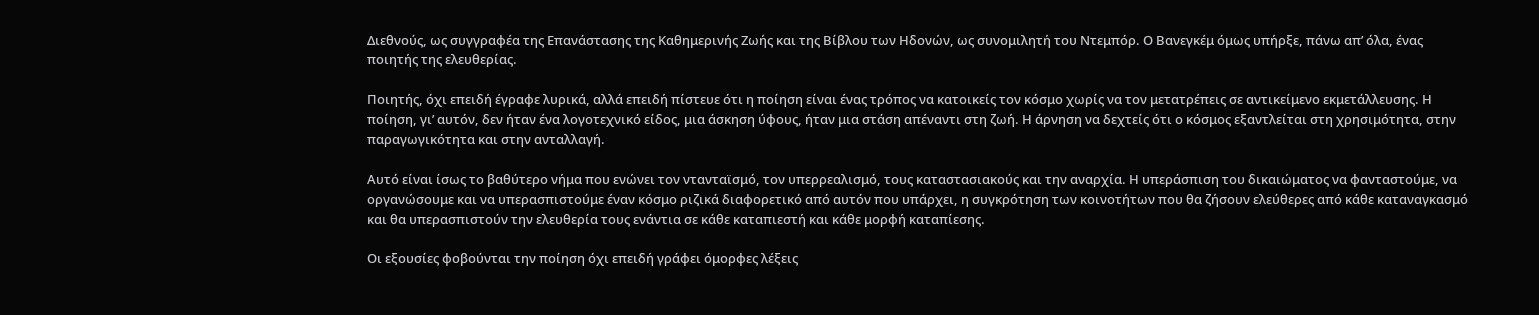Διεθνούς, ως συγγραφέα της Επανάστασης της Καθημερινής Ζωής και της Βίβλου των Ηδονών, ως συνομιλητή του Ντεμπόρ. Ο Βανεγκέμ όμως υπήρξε, πάνω απ’ όλα, ένας ποιητής της ελευθερίας.

Ποιητής, όχι επειδή έγραφε λυρικά, αλλά επειδή πίστευε ότι η ποίηση είναι ένας τρόπος να κατοικείς τον κόσμο χωρίς να τον μετατρέπεις σε αντικείμενο εκμετάλλευσης. Η ποίηση, γι’ αυτόν, δεν ήταν ένα λογοτεχνικό είδος, μια άσκηση ύφους, ήταν μια στάση απέναντι στη ζωή. Η άρνηση να δεχτείς ότι ο κόσμος εξαντλείται στη χρησιμότητα, στην παραγωγικότητα και στην ανταλλαγή.

Αυτό είναι ίσως το βαθύτερο νήμα που ενώνει τον ντανταϊσμό, τον υπερρεαλισμό, τους καταστασιακούς και την αναρχία. Η υπεράσπιση του δικαιώματος να φανταστούμε, να οργανώσουμε και να υπερασπιστούμε έναν κόσμο ριζικά διαφορετικό από αυτόν που υπάρχει, η συγκρότηση των κοινοτήτων που θα ζήσουν ελεύθερες από κάθε καταναγκασμό και θα υπερασπιστούν την ελευθερία τους ενάντια σε κάθε καταπιεστή και κάθε μορφή καταπίεσης.

Οι εξουσίες φοβούνται την ποίηση όχι επειδή γράφει όμορφες λέξεις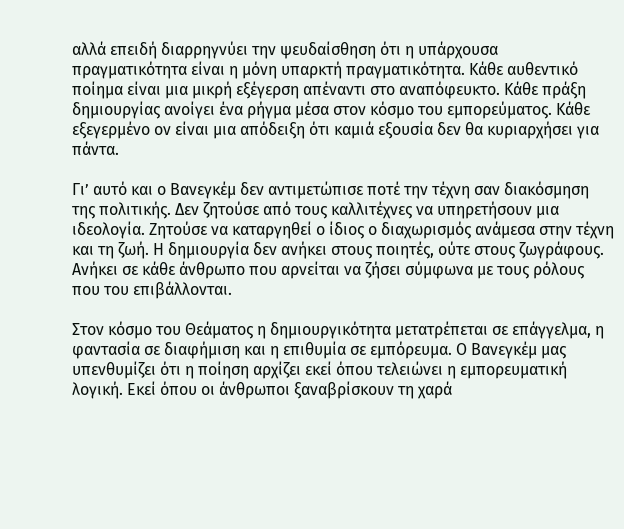αλλά επειδή διαρρηγνύει την ψευδαίσθηση ότι η υπάρχουσα πραγματικότητα είναι η μόνη υπαρκτή πραγματικότητα. Κάθε αυθεντικό ποίημα είναι μια μικρή εξέγερση απέναντι στο αναπόφευκτο. Κάθε πράξη δημιουργίας ανοίγει ένα ρήγμα μέσα στον κόσμο του εμπορεύματος. Κάθε εξεγερμένο ον είναι μια απόδειξη ότι καμιά εξουσία δεν θα κυριαρχήσει για πάντα.

Γι’ αυτό και ο Βανεγκέμ δεν αντιμετώπισε ποτέ την τέχνη σαν διακόσμηση της πολιτικής. Δεν ζητούσε από τους καλλιτέχνες να υπηρετήσουν μια ιδεολογία. Ζητούσε να καταργηθεί ο ίδιος ο διαχωρισμός ανάμεσα στην τέχνη και τη ζωή. Η δημιουργία δεν ανήκει στους ποιητές, ούτε στους ζωγράφους. Ανήκει σε κάθε άνθρωπο που αρνείται να ζήσει σύμφωνα με τους ρόλους που του επιβάλλονται.

Στον κόσμο του Θεάματος η δημιουργικότητα μετατρέπεται σε επάγγελμα, η φαντασία σε διαφήμιση και η επιθυμία σε εμπόρευμα. Ο Βανεγκέμ μας υπενθυμίζει ότι η ποίηση αρχίζει εκεί όπου τελειώνει η εμπορευματική λογική. Εκεί όπου οι άνθρωποι ξαναβρίσκουν τη χαρά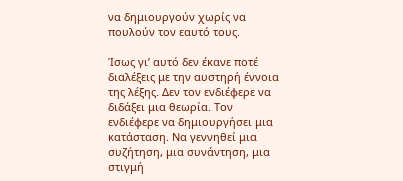να δημιουργούν χωρίς να πουλούν τον εαυτό τους.

Ίσως γι’ αυτό δεν έκανε ποτέ διαλέξεις με την αυστηρή έννοια της λέξης. Δεν τον ενδιέφερε να διδάξει μια θεωρία. Τον ενδιέφερε να δημιουργήσει μια κατάσταση. Να γεννηθεί μια συζήτηση, μια συνάντηση, μια στιγμή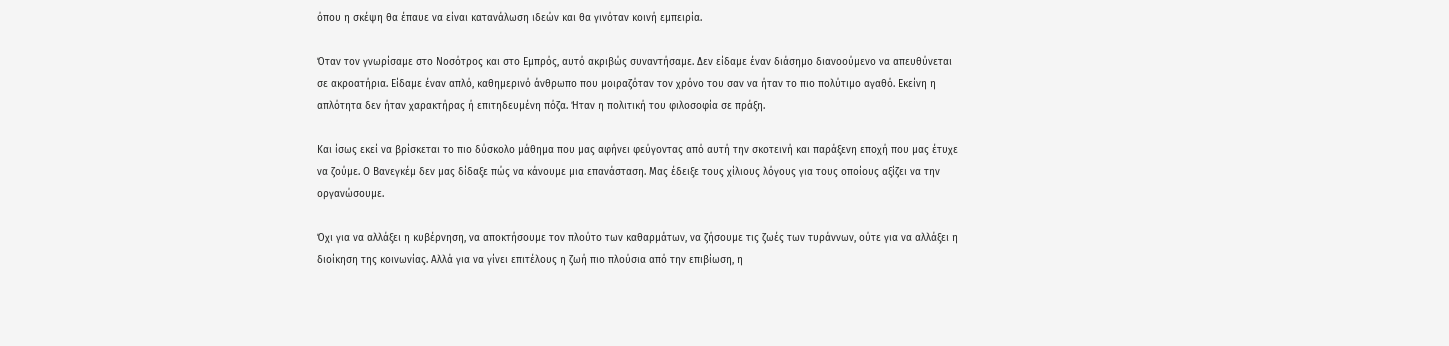όπου η σκέψη θα έπαυε να είναι κατανάλωση ιδεών και θα γινόταν κοινή εμπειρία.

Όταν τον γνωρίσαμε στο Νοσότρος και στο Εμπρός, αυτό ακριβώς συναντήσαμε. Δεν είδαμε έναν διάσημο διανοούμενο να απευθύνεται σε ακροατήρια. Είδαμε έναν απλό, καθημερινό άνθρωπο που μοιραζόταν τον χρόνο του σαν να ήταν το πιο πολύτιμο αγαθό. Εκείνη η απλότητα δεν ήταν χαρακτήρας ή επιτηδευμένη πόζα. Ήταν η πολιτική του φιλοσοφία σε πράξη.

Και ίσως εκεί να βρίσκεται το πιο δύσκολο μάθημα που μας αφήνει φεύγοντας από αυτή την σκοτεινή και παράξενη εποχή που μας έτυχε να ζούμε. Ο Βανεγκέμ δεν μας δίδαξε πώς να κάνουμε μια επανάσταση. Μας έδειξε τους χίλιους λόγους για τους οποίους αξίζει να την οργανώσουμε.

Όχι για να αλλάξει η κυβέρνηση, να αποκτήσουμε τον πλούτο των καθαρμάτων, να ζήσουμε τις ζωές των τυράννων, ούτε για να αλλάξει η διοίκηση της κοινωνίας. Αλλά για να γίνει επιτέλους η ζωή πιο πλούσια από την επιβίωση, η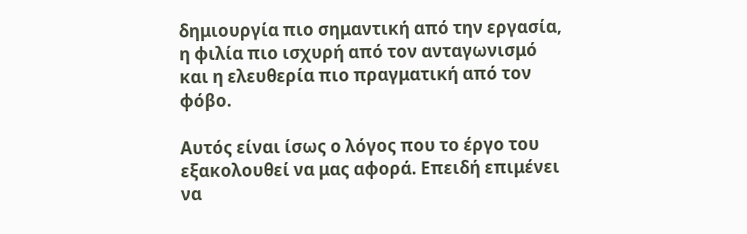δημιουργία πιο σημαντική από την εργασία, η φιλία πιο ισχυρή από τον ανταγωνισμό και η ελευθερία πιο πραγματική από τον φόβο.

Αυτός είναι ίσως ο λόγος που το έργο του εξακολουθεί να μας αφορά. Επειδή επιμένει να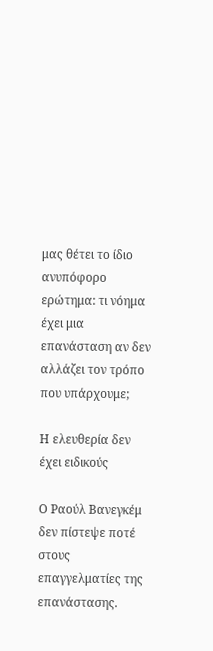μας θέτει το ίδιο ανυπόφορο ερώτημα: τι νόημα έχει μια επανάσταση αν δεν αλλάζει τον τρόπο που υπάρχουμε;

Η ελευθερία δεν έχει ειδικούς

Ο Ραούλ Βανεγκέμ δεν πίστεψε ποτέ στους επαγγελματίες της επανάστασης.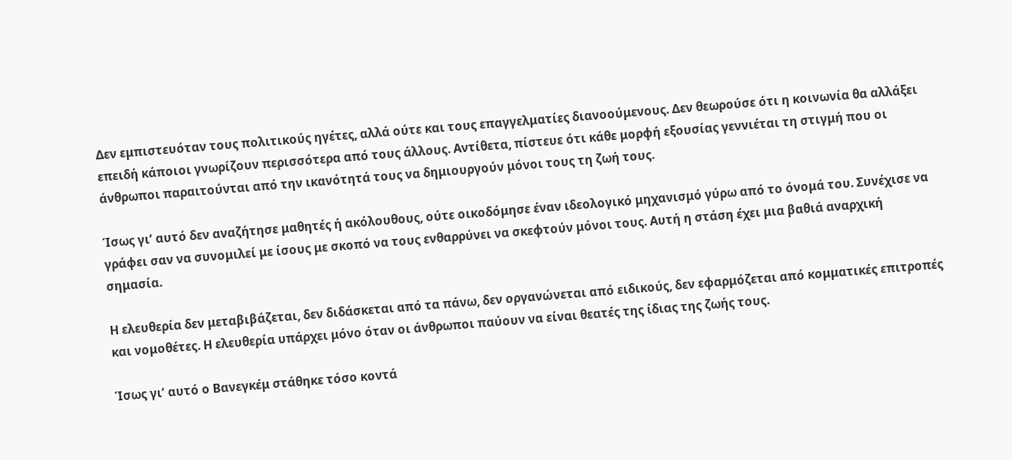Δεν εμπιστευόταν τους πολιτικούς ηγέτες, αλλά ούτε και τους επαγγελματίες διανοούμενους. Δεν θεωρούσε ότι η κοινωνία θα αλλάξει επειδή κάποιοι γνωρίζουν περισσότερα από τους άλλους. Αντίθετα, πίστευε ότι κάθε μορφή εξουσίας γεννιέται τη στιγμή που οι άνθρωποι παραιτούνται από την ικανότητά τους να δημιουργούν μόνοι τους τη ζωή τους.

Ίσως γι’ αυτό δεν αναζήτησε μαθητές ή ακόλουθους, ούτε οικοδόμησε έναν ιδεολογικό μηχανισμό γύρω από το όνομά του. Συνέχισε να γράφει σαν να συνομιλεί με ίσους με σκοπό να τους ενθαρρύνει να σκεφτούν μόνοι τους. Αυτή η στάση έχει μια βαθιά αναρχική σημασία.

Η ελευθερία δεν μεταβιβάζεται, δεν διδάσκεται από τα πάνω, δεν οργανώνεται από ειδικούς, δεν εφαρμόζεται από κομματικές επιτροπές και νομοθέτες. Η ελευθερία υπάρχει μόνο όταν οι άνθρωποι παύουν να είναι θεατές της ίδιας της ζωής τους.

Ίσως γι’ αυτό ο Βανεγκέμ στάθηκε τόσο κοντά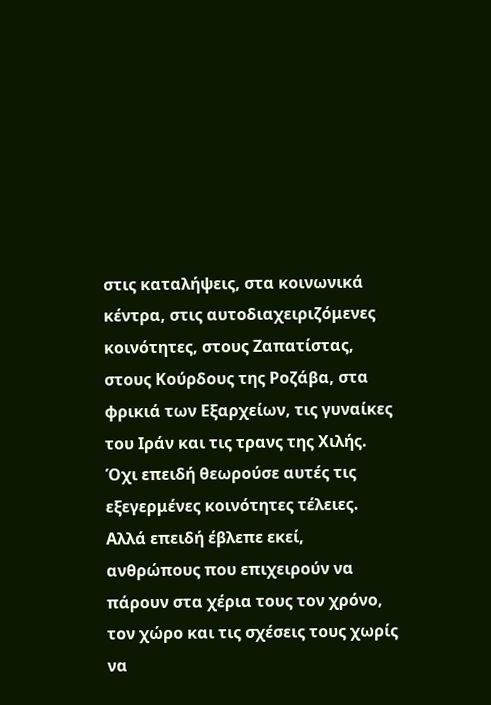στις καταλήψεις, στα κοινωνικά κέντρα, στις αυτοδιαχειριζόμενες κοινότητες, στους Ζαπατίστας, στους Κούρδους της Ροζάβα, στα φρικιά των Εξαρχείων, τις γυναίκες του Ιράν και τις τρανς της Χιλής. Όχι επειδή θεωρούσε αυτές τις εξεγερμένες κοινότητες τέλειες. Αλλά επειδή έβλεπε εκεί, ανθρώπους που επιχειρούν να πάρουν στα χέρια τους τον χρόνο, τον χώρο και τις σχέσεις τους χωρίς να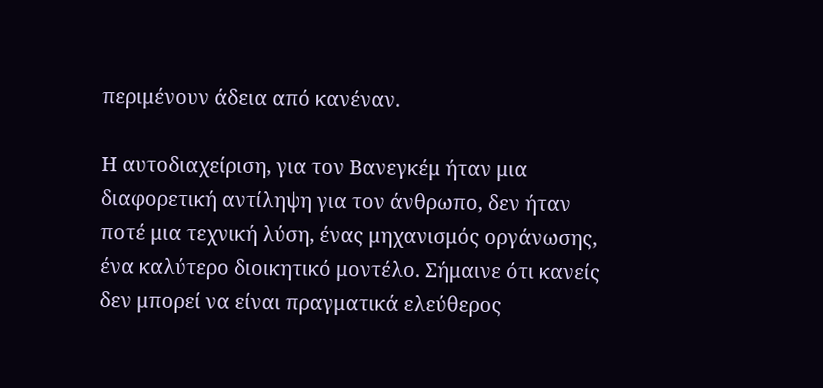περιμένουν άδεια από κανέναν.

Η αυτοδιαχείριση, για τον Βανεγκέμ ήταν μια διαφορετική αντίληψη για τον άνθρωπο, δεν ήταν ποτέ μια τεχνική λύση, ένας μηχανισμός οργάνωσης, ένα καλύτερο διοικητικό μοντέλο. Σήμαινε ότι κανείς δεν μπορεί να είναι πραγματικά ελεύθερος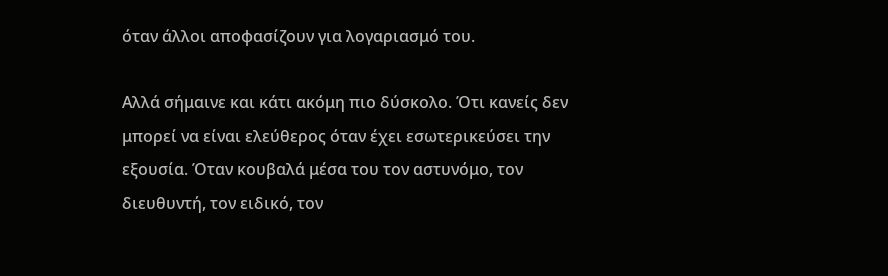όταν άλλοι αποφασίζουν για λογαριασμό του.

Αλλά σήμαινε και κάτι ακόμη πιο δύσκολο. Ότι κανείς δεν μπορεί να είναι ελεύθερος όταν έχει εσωτερικεύσει την εξουσία. Όταν κουβαλά μέσα του τον αστυνόμο, τον διευθυντή, τον ειδικό, τον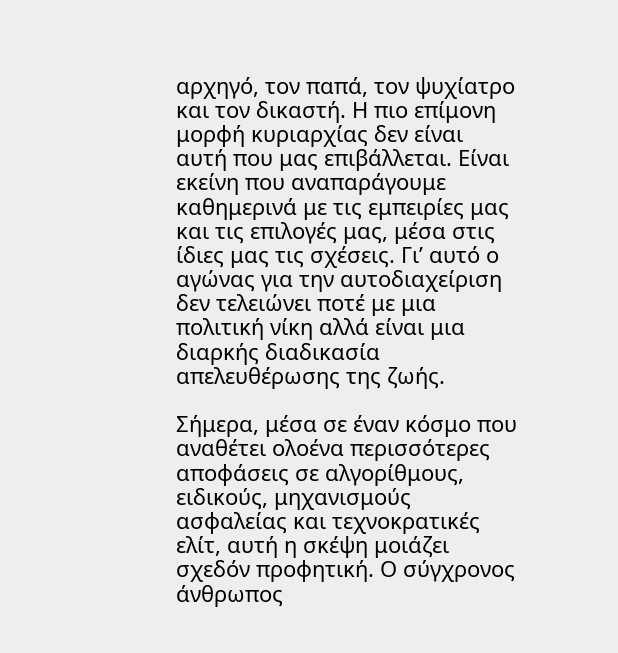αρχηγό, τον παπά, τον ψυχίατρο και τον δικαστή. Η πιο επίμονη μορφή κυριαρχίας δεν είναι αυτή που μας επιβάλλεται. Είναι εκείνη που αναπαράγουμε καθημερινά με τις εμπειρίες μας και τις επιλογές μας, μέσα στις ίδιες μας τις σχέσεις. Γι’ αυτό ο αγώνας για την αυτοδιαχείριση δεν τελειώνει ποτέ με μια πολιτική νίκη αλλά είναι μια διαρκής διαδικασία απελευθέρωσης της ζωής.

Σήμερα, μέσα σε έναν κόσμο που αναθέτει ολοένα περισσότερες αποφάσεις σε αλγορίθμους, ειδικούς, μηχανισμούς ασφαλείας και τεχνοκρατικές ελίτ, αυτή η σκέψη μοιάζει σχεδόν προφητική. Ο σύγχρονος άνθρωπος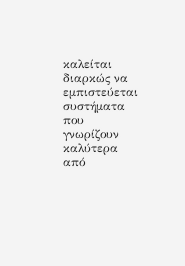καλείται διαρκώς να εμπιστεύεται συστήματα που γνωρίζουν καλύτερα από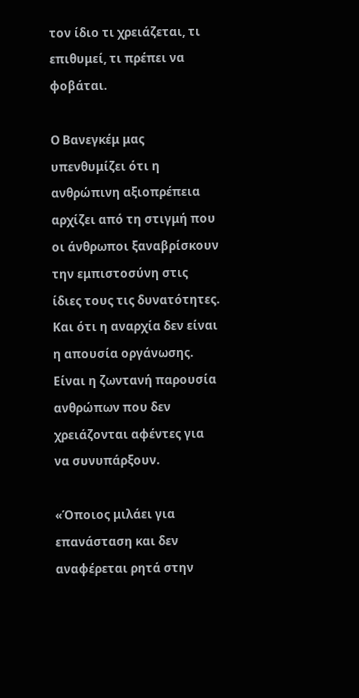τον ίδιο τι χρειάζεται, τι επιθυμεί, τι πρέπει να φοβάται.

Ο Βανεγκέμ μας υπενθυμίζει ότι η ανθρώπινη αξιοπρέπεια αρχίζει από τη στιγμή που οι άνθρωποι ξαναβρίσκουν την εμπιστοσύνη στις ίδιες τους τις δυνατότητες. Και ότι η αναρχία δεν είναι η απουσία οργάνωσης. Είναι η ζωντανή παρουσία ανθρώπων που δεν χρειάζονται αφέντες για να συνυπάρξουν.

«Όποιος μιλάει για επανάσταση και δεν αναφέρεται ρητά στην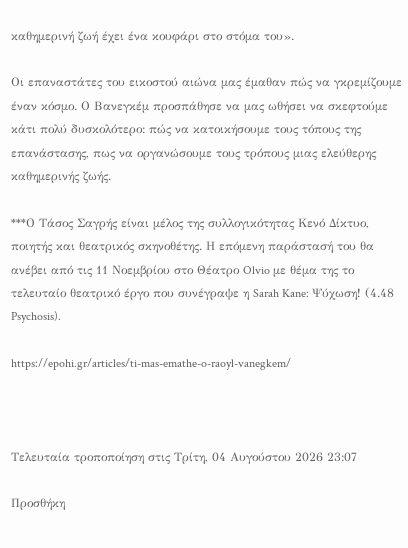καθημερινή ζωή έχει ένα κουφάρι στο στόμα του».

Οι επαναστάτες του εικοστού αιώνα μας έμαθαν πώς να γκρεμίζουμε έναν κόσμο. Ο Βανεγκέμ προσπάθησε να μας ωθήσει να σκεφτούμε κάτι πολύ δυσκολότερο: πώς να κατοικήσουμε τους τόπους της επανάστασης, πως να οργανώσουμε τους τρόπους μιας ελεύθερης καθημερινής ζωής.

***Ο Τάσος Σαγρής είναι μέλος της συλλογικότητας Κενό Δίκτυο, ποιητής και θεατρικός σκηνοθέτης. Η επόμενη παράστασή του θα ανέβει από τις 11 Νοεμβρίου στο Θέατρο Olvio με θέμα της το τελευταίο θεατρικό έργο που συνέγραψε η Sarah Kane: Ψύχωση! (4.48 Psychosis).

https://epohi.gr/articles/ti-mas-emathe-o-raoyl-vanegkem/



Τελευταία τροποποίηση στις Τρίτη, 04 Αυγούστου 2026 23:07

Προσθήκη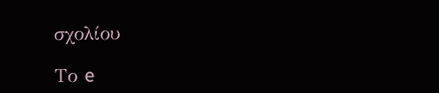σχολίου

Το e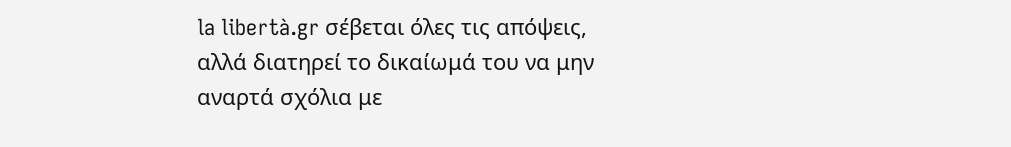la libertà.gr σέβεται όλες τις απόψεις, αλλά διατηρεί το δικαίωμά του να μην αναρτά σχόλια με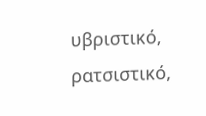υβριστικό, ρατσιστικό,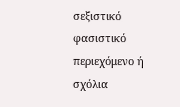σεξιστικό φασιστικό περιεχόμενο ή σχόλια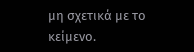μη σχετικά με το κείμενο.